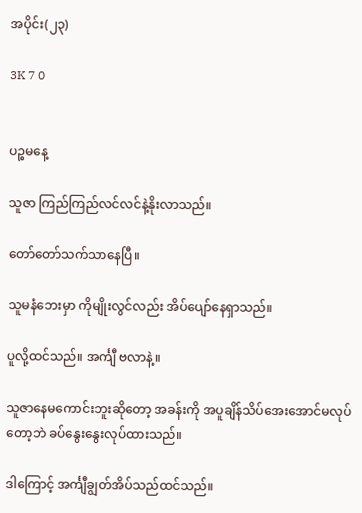အပိုင်း(၂၃)

3K 7 0


ပဉ္စမနေ့

သူဇာ ကြည်ကြည်လင်လင်နဲ့နိုးလာသည်။

တော်တော်သက်သာနေပြီ။

သူမနံဘေးမှာ ကိုမျိုးလွင်လည်း အိပ်ပျော်နေရှာသည်။

ပူလို့ထင်သည်။ အင်္ကျီ ဗလာနဲ့။

သူဇာနေမကောင်းဘူးဆိုတော့ အခန်းကို အပူချိန်သိပ်အေးအောင်မလုပ်တော့ဘဲ ခပ်နွေးနွေးလုပ်ထားသည်။

ဒါကြောင့် အင်္ကျီချွတ်အိပ်သည်ထင်သည်။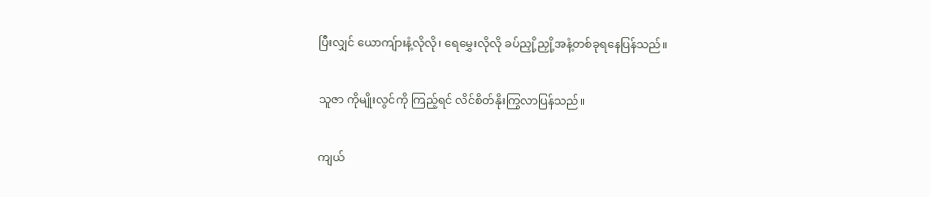ပြီးလျှင် ယောကျ်ားနံ့လိုလို၊ ရေမွှေးလိုလို ခပ်ညှို့ညှို့အနံ့တစ်ခုရနေပြန်သည်။

သူဇာ ကိုမျိုးလွင်ကို ကြည့်ရင် လိင်စိတ်နိုးကြွလာပြန်သည်။

ကျယ်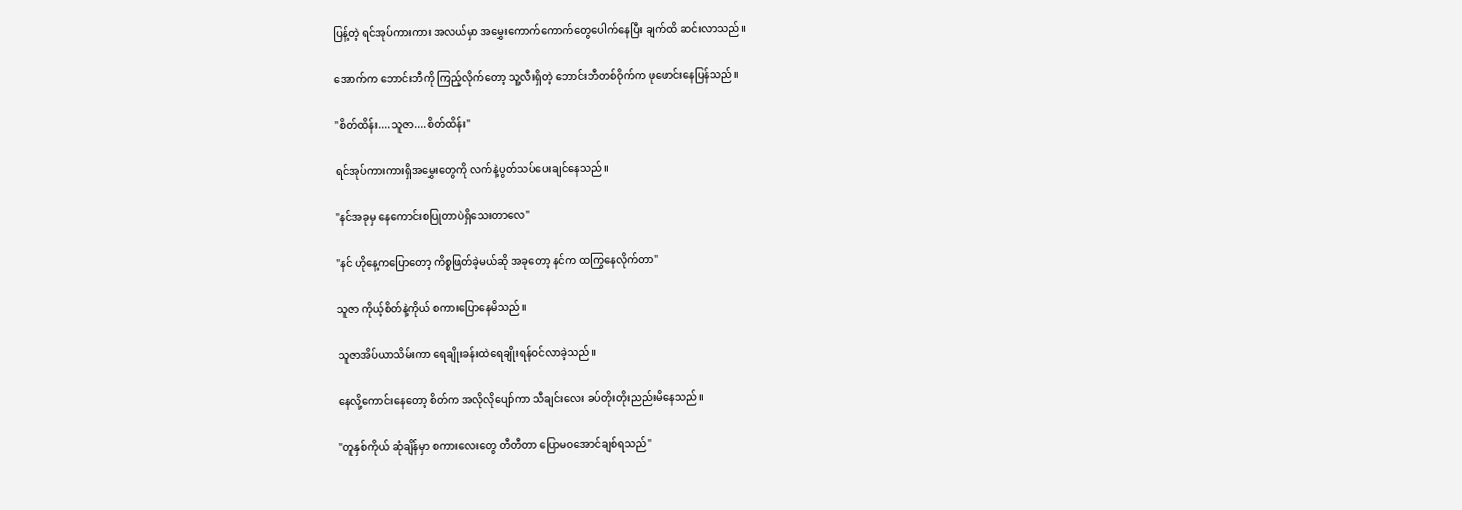ပြန့်တဲ့ ရင်အုပ်ကားကား အလယ်မှာ အမွှေးကောက်ကောက်တွေပေါက်နေပြီး ချက်ထိ ဆင်းလာသည်။

အောက်က ဘောင်းဘီကို ကြည့်လိုက်တော့ သူ့လီးရှိတဲ့ ဘောင်းဘီတစ်ဝိုက်က ဖုဖောင်းနေပြန်သည်။

"စိတ်ထိန်း....သူဇာ....စိတ်ထိန်း"

ရင်အုပ်ကားကားရှိအမွှေးတွေကို လက်နဲ့ပွတ်သပ်ပေးချင်နေသည်။

"နင်အခုမှ နေကောင်းစပြုတာပဲရှိသေးတာလေ"

"နင် ဟိုနေ့ကပြောတော့ ကိစ္စဖြတ်ခဲ့မယ်ဆို အခုတော့ နင်က ထကြွနေလိုက်တာ"

သူဇာ ကိုယ့်စိတ်နဲ့ကိုယ် စကားပြောနေမိသည်။

သူဇာအိပ်ယာသိမ်းကာ ရေချိုးခန်းထဲရေချိုးရန်ဝင်လာခဲ့သည်။

နေလို့ကောင်းနေတော့ စိတ်က အလိုလိုပျော်ကာ သီချင်းလေး ခပ်တိုးတိုးညည်းမိနေသည်။

"တူနှစ်ကိုယ် ဆုံချိန်မှာ စကားလေးတွေ တီတီတာ ပြောမဝအောင်ချစ်ရသည်"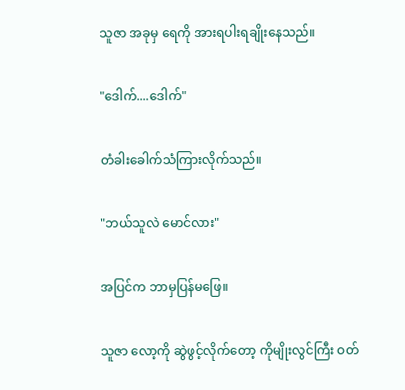သူဇာ အခုမှ ရေကို အားရပါးရချိုးနေသည်။

"ဒေါက်....ဒေါက်"

တံခါးခေါက်သံကြားလိုက်သည်။

"ဘယ်သူလဲ မောင်လား"

အပြင်က ဘာမှပြန်မဖြေ။

သူဇာ လော့ကို ဆွဲဖွင့်လိုက်တော့ ကိုမျိုးလွင်ကြီး ဝတ်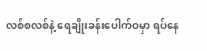လစ်စလစ်နဲ့ ရေချိုးခန်းပေါက်ဝမှာ ရပ်နေ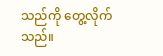သည်ကို တွေ့လိုက်သည်။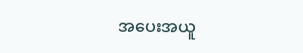အပေးအယူ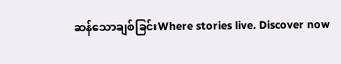ဆန်သောချစ်ခြင်းWhere stories live. Discover now